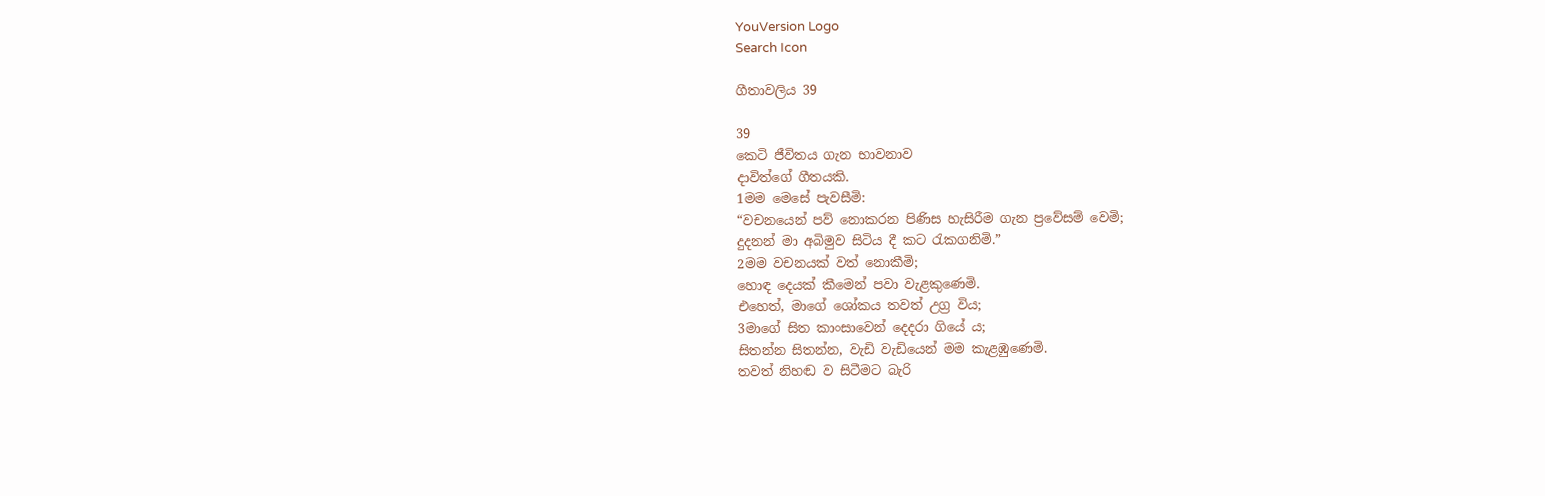YouVersion Logo
Search Icon

ගීතාවලිය 39

39
කෙටි ජීවිතය ගැන භාවනාව
දාවිත්ගේ ගීතයකි.
1මම මෙසේ පැවසීමි:
“වචනයෙන් පව් නොකරන පිණිස හැසිරීම ගැන ප්‍රවේසම් වෙමි;
දුදනන් මා අබිමුව සිටිය දී කට රැකගනිමි.”
2මම වචනයක් වත් නොකීමි;
හොඳ දෙයක් කීමෙන් පවා වැළකුණෙමි.
එහෙත්, මාගේ ශෝකය තවත් උග්‍ර විය;
3මාගේ සිත කාංසාවෙන් දෙදරා ගියේ ය;
සිතන්න සිතන්න, වැඩි වැඩියෙන් මම කැළඹුණෙමි.
තවත් නිහඬ ව සිටීමට බැරි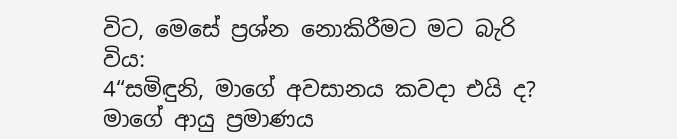විට, මෙසේ ප්‍රශ්න නොකිරීමට මට බැරි විය:
4“සමිඳුනි, මාගේ අවසානය කවදා එයි ද?
මාගේ ආයු ප්‍රමාණය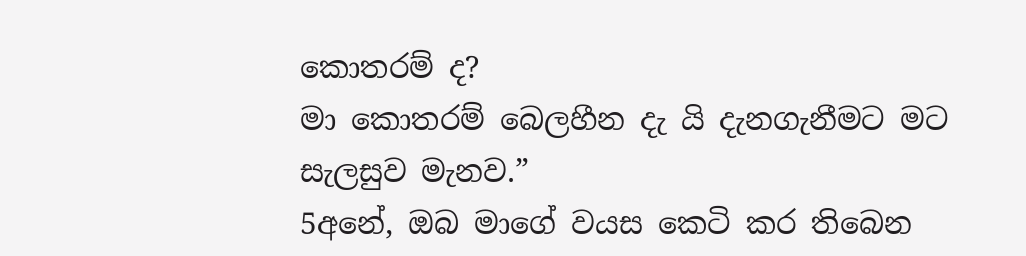කොතරම් ද?
මා කොතරම් බෙලහීන දැ යි දැනගැනීමට මට සැලසුව මැනව.”
5අනේ, ඔබ මාගේ වයස කෙටි කර තිබෙන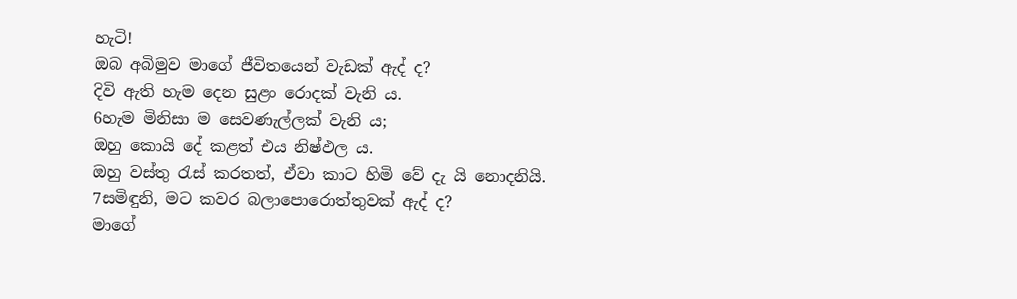හැටි!
ඔබ අබිමුව මාගේ ජීවිතයෙන් වැඩක් ඇද් ද?
දිවි ඇති හැම දෙන සුළං රොදක් වැනි ය.
6හැම මිනිසා ම සෙවණැල්ලක් වැනි ය;
ඔහු කොයි දේ කළත් එය නිෂ්ඵල ය.
ඔහු වස්තු රැස් කරතත්, ඒවා කාට හිමි වේ දැ යි නොදනියි.
7සමිඳුනි, මට කවර බලාපොරොත්තුවක් ඇද් ද?
මාගේ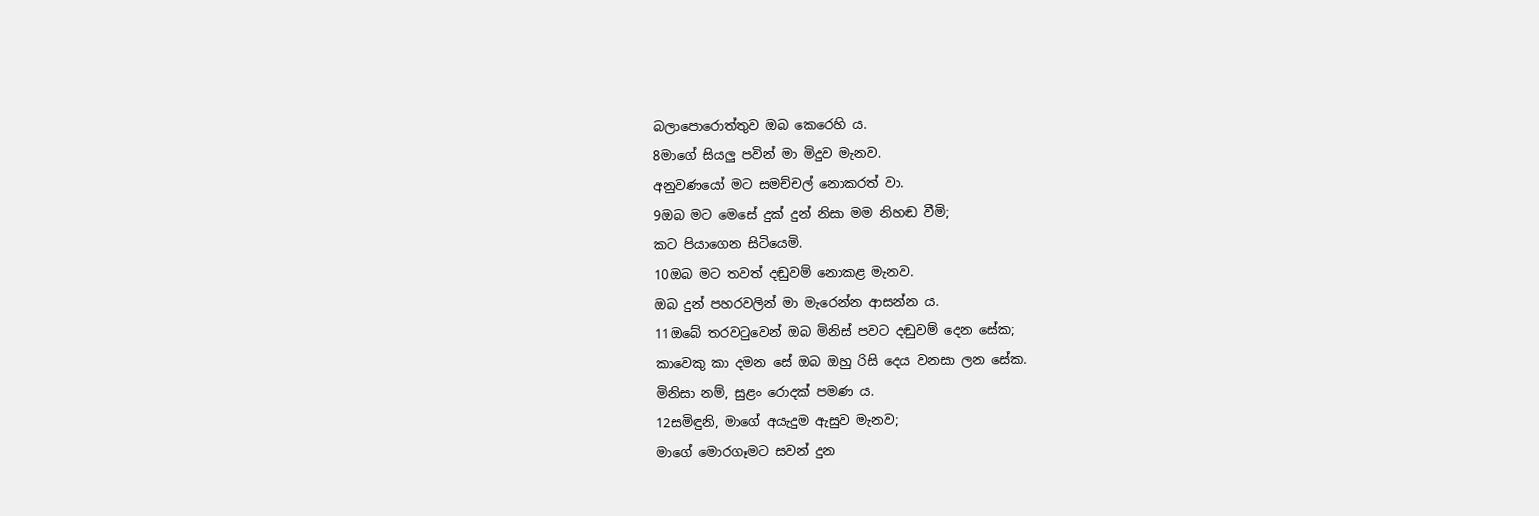බලාපොරොත්තුව ඔබ කෙරෙහි ය.
8මාගේ සියලු පවින් මා මිදුව මැනව.
අනුවණයෝ මට සමච්චල් නොකරත් වා.
9ඔබ මට මෙසේ දුක් දුන් නිසා මම නිහඬ වීමි;
කට පියාගෙන සිටියෙමි.
10ඔබ මට තවත් දඬුවම් නොකළ මැනව.
ඔබ දුන් පහරවලින් මා මැරෙන්න ආසන්න ය.
11ඔබේ තරවටුවෙන් ඔබ මිනිස් පවට දඬුවම් දෙන සේක;
කාවෙකු කා දමන සේ ඔබ ඔහු රිසි දෙය වනසා ලන සේක.
මිනිසා නම්, සුළං රොදක් පමණ ය.
12සමිඳුනි, මාගේ අයැදුම ඇසුව මැනව;
මාගේ මොරගෑමට සවන් දුන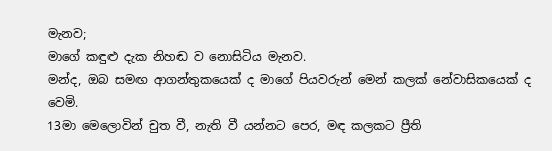මැනව;
මාගේ කඳුළු දැක නිහඬ ව නොසිටිය මැනව.
මන්ද, ඔබ සමඟ ආගන්තුකයෙක් ද මාගේ පියවරුන් මෙන් කලක් නේවාසිකයෙක් ද වෙමි.
13මා මෙලොවින් චුත වී, නැති වී යන්නට පෙර, මඳ කලකට ප්‍රීති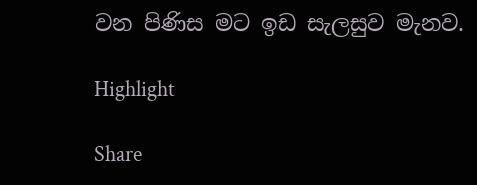වන පිණිස මට ඉඩ සැලසුව මැනව.

Highlight

Share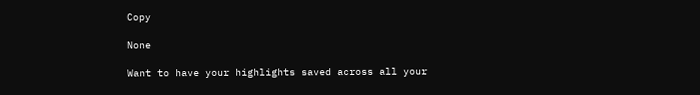Copy

None

Want to have your highlights saved across all your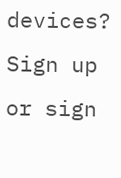devices? Sign up or sign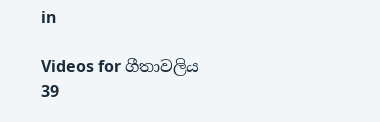in

Videos for ගීතාවලිය 39